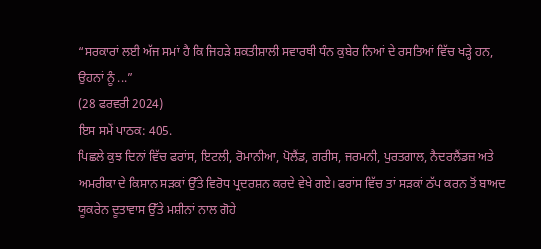“ਸਰਕਾਰਾਂ ਲਈ ਅੱਜ ਸਮਾਂ ਹੈ ਕਿ ਜਿਹੜੇ ਸ਼ਕਤੀਸ਼ਾਲੀ ਸਵਾਰਥੀ ਧੰਨ ਕੁਬੇਰ ਨਿਆਂ ਦੇ ਰਸਤਿਆਂ ਵਿੱਚ ਖੜ੍ਹੇ ਹਨ, ਉਹਨਾਂ ਨੂੰ ...”
(28 ਫਰਵਰੀ 2024)
ਇਸ ਸਮੇਂ ਪਾਠਕ: 405.
ਪਿਛਲੇ ਕੁਝ ਦਿਨਾਂ ਵਿੱਚ ਫਰਾਂਸ, ਇਟਲੀ, ਰੋਮਾਨੀਆ, ਪੋਲੈਂਡ, ਗਰੀਸ, ਜਰਮਨੀ, ਪੁਰਤਗਾਲ, ਨੈਦਰਲੈਂਡਜ਼ ਅਤੇ ਅਮਰੀਕਾ ਦੇ ਕਿਸਾਨ ਸੜਕਾਂ ਉੱਤੇ ਵਿਰੋਧ ਪ੍ਰਦਰਸ਼ਨ ਕਰਦੇ ਵੇਖੇ ਗਏ। ਫਰਾਂਸ ਵਿੱਚ ਤਾਂ ਸੜਕਾਂ ਠੱਪ ਕਰਨ ਤੋਂ ਬਾਅਦ ਯੂਕਰੇਨ ਦੂਤਾਵਾਸ ਉੱਤੇ ਮਸ਼ੀਨਾਂ ਨਾਲ ਗੋਹੇ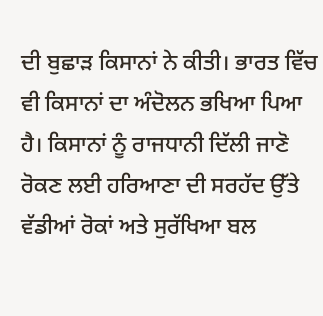ਦੀ ਬੁਛਾੜ ਕਿਸਾਨਾਂ ਨੇ ਕੀਤੀ। ਭਾਰਤ ਵਿੱਚ ਵੀ ਕਿਸਾਨਾਂ ਦਾ ਅੰਦੋਲਨ ਭਖਿਆ ਪਿਆ ਹੈ। ਕਿਸਾਨਾਂ ਨੂੰ ਰਾਜਧਾਨੀ ਦਿੱਲੀ ਜਾਣੋ ਰੋਕਣ ਲਈ ਹਰਿਆਣਾ ਦੀ ਸਰਹੱਦ ਉੱਤੇ ਵੱਡੀਆਂ ਰੋਕਾਂ ਅਤੇ ਸੁਰੱਖਿਆ ਬਲ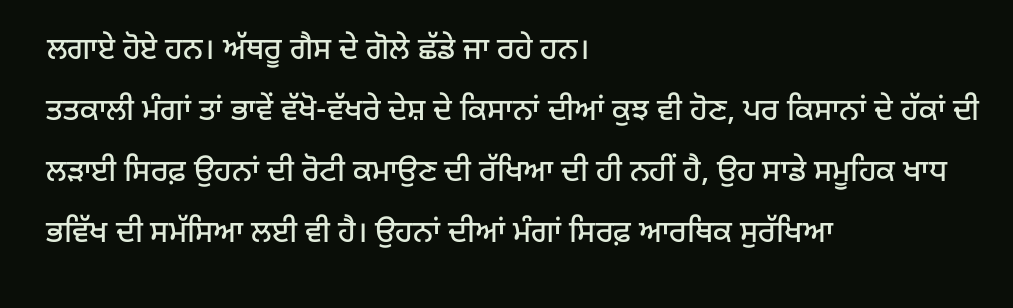ਲਗਾਏ ਹੋਏ ਹਨ। ਅੱਥਰੂ ਗੈਸ ਦੇ ਗੋਲੇ ਛੱਡੇ ਜਾ ਰਹੇ ਹਨ।
ਤਤਕਾਲੀ ਮੰਗਾਂ ਤਾਂ ਭਾਵੇਂ ਵੱਖੋ-ਵੱਖਰੇ ਦੇਸ਼ ਦੇ ਕਿਸਾਨਾਂ ਦੀਆਂ ਕੁਝ ਵੀ ਹੋਣ, ਪਰ ਕਿਸਾਨਾਂ ਦੇ ਹੱਕਾਂ ਦੀ ਲੜਾਈ ਸਿਰਫ਼ ਉਹਨਾਂ ਦੀ ਰੋਟੀ ਕਮਾਉਣ ਦੀ ਰੱਖਿਆ ਦੀ ਹੀ ਨਹੀਂ ਹੈ, ਉਹ ਸਾਡੇ ਸਮੂਹਿਕ ਖਾਧ ਭਵਿੱਖ ਦੀ ਸਮੱਸਿਆ ਲਈ ਵੀ ਹੈ। ਉਹਨਾਂ ਦੀਆਂ ਮੰਗਾਂ ਸਿਰਫ਼ ਆਰਥਿਕ ਸੁਰੱਖਿਆ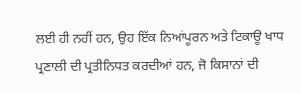ਲਈ ਹੀ ਨਹੀਂ ਹਨ, ਉਹ ਇੱਕ ਨਿਆਂਪੂਰਨ ਅਤੇ ਟਿਕਾਊ ਖਾਧ ਪ੍ਰਣਾਲੀ ਦੀ ਪ੍ਰਤੀਨਿਧਤ ਕਰਦੀਆਂ ਹਨ, ਜੋ ਕਿਸਾਨਾਂ ਦੀ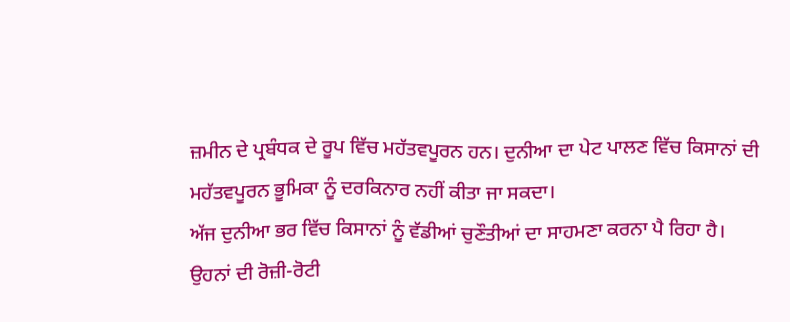ਜ਼ਮੀਨ ਦੇ ਪ੍ਰਬੰਧਕ ਦੇ ਰੂਪ ਵਿੱਚ ਮਹੱਤਵਪੂਰਨ ਹਨ। ਦੁਨੀਆ ਦਾ ਪੇਟ ਪਾਲਣ ਵਿੱਚ ਕਿਸਾਨਾਂ ਦੀ ਮਹੱਤਵਪੂਰਨ ਭੂਮਿਕਾ ਨੂੰ ਦਰਕਿਨਾਰ ਨਹੀਂ ਕੀਤਾ ਜਾ ਸਕਦਾ।
ਅੱਜ ਦੁਨੀਆ ਭਰ ਵਿੱਚ ਕਿਸਾਨਾਂ ਨੂੰ ਵੱਡੀਆਂ ਚੁਣੌਤੀਆਂ ਦਾ ਸਾਹਮਣਾ ਕਰਨਾ ਪੈ ਰਿਹਾ ਹੈ। ਉਹਨਾਂ ਦੀ ਰੋਜ਼ੀ-ਰੋਟੀ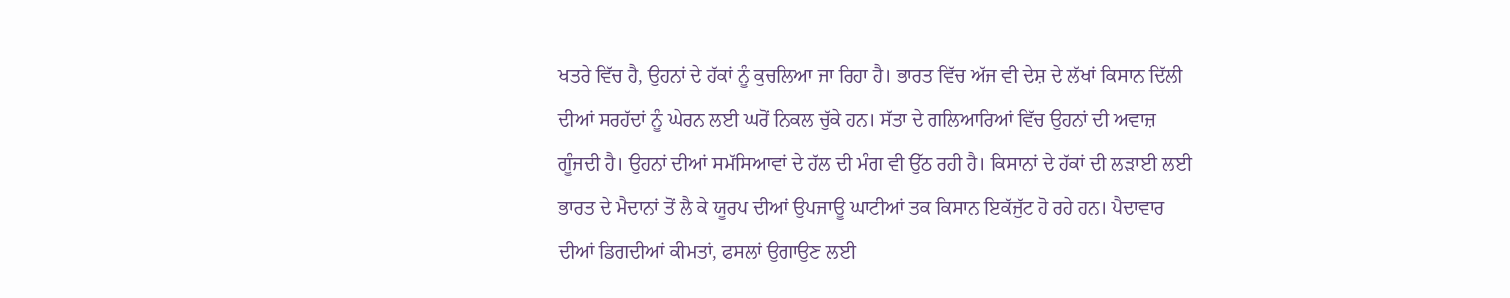ਖਤਰੇ ਵਿੱਚ ਹੈ, ਉਹਨਾਂ ਦੇ ਹੱਕਾਂ ਨੂੰ ਕੁਚਲਿਆ ਜਾ ਰਿਹਾ ਹੈ। ਭਾਰਤ ਵਿੱਚ ਅੱਜ ਵੀ ਦੇਸ਼ ਦੇ ਲੱਖਾਂ ਕਿਸਾਨ ਦਿੱਲੀ ਦੀਆਂ ਸਰਹੱਦਾਂ ਨੂੰ ਘੇਰਨ ਲਈ ਘਰੋਂ ਨਿਕਲ ਚੁੱਕੇ ਹਨ। ਸੱਤਾ ਦੇ ਗਲਿਆਰਿਆਂ ਵਿੱਚ ਉਹਨਾਂ ਦੀ ਅਵਾਜ਼ ਗੂੰਜਦੀ ਹੈ। ਉਹਨਾਂ ਦੀਆਂ ਸਮੱਸਿਆਵਾਂ ਦੇ ਹੱਲ ਦੀ ਮੰਗ ਵੀ ਉੱਠ ਰਹੀ ਹੈ। ਕਿਸਾਨਾਂ ਦੇ ਹੱਕਾਂ ਦੀ ਲੜਾਈ ਲਈ ਭਾਰਤ ਦੇ ਮੈਦਾਨਾਂ ਤੋਂ ਲੈ ਕੇ ਯੂਰਪ ਦੀਆਂ ਉਪਜਾਊ ਘਾਟੀਆਂ ਤਕ ਕਿਸਾਨ ਇਕੱਜੁੱਟ ਹੋ ਰਹੇ ਹਨ। ਪੈਦਾਵਾਰ ਦੀਆਂ ਡਿਗਦੀਆਂ ਕੀਮਤਾਂ, ਫਸਲਾਂ ਉਗਾਉਣ ਲਈ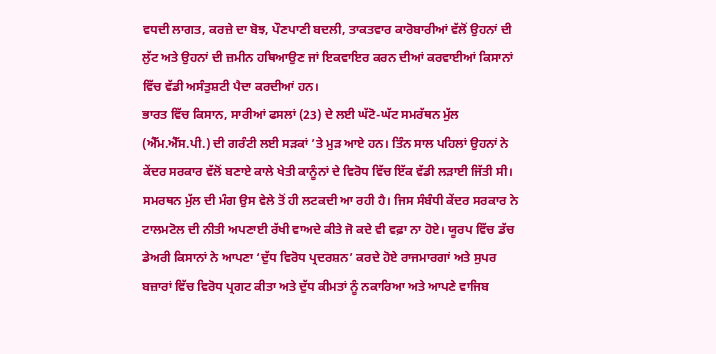ਵਧਦੀ ਲਾਗਤ, ਕਰਜ਼ੇ ਦਾ ਬੋਝ, ਪੌਣਪਾਣੀ ਬਦਲੀ, ਤਾਕਤਵਾਰ ਕਾਰੋਬਾਰੀਆਂ ਵੱਲੋਂ ਉਹਨਾਂ ਦੀ ਲੁੱਟ ਅਤੇ ਉਹਨਾਂ ਦੀ ਜ਼ਮੀਨ ਹਥਿਆਉਣ ਜਾਂ ਇਕਵਾਇਰ ਕਰਨ ਦੀਆਂ ਕਰਵਾਈਆਂ ਕਿਸਾਨਾਂ ਵਿੱਚ ਵੱਡੀ ਅਸੰਤੁਸ਼ਟੀ ਪੈਦਾ ਕਰਦੀਆਂ ਹਨ।
ਭਾਰਤ ਵਿੱਚ ਕਿਸਾਨ, ਸਾਰੀਆਂ ਫਸਲਾਂ (23) ਦੇ ਲਈ ਘੱਟੋ-ਘੱਟ ਸਮਰੱਥਨ ਮੁੱਲ (ਐੱਮ.ਐੱਸ.ਪੀ.) ਦੀ ਗਰੰਟੀ ਲਈ ਸੜਕਾਂ ’ਤੇ ਮੁੜ ਆਏ ਹਨ। ਤਿੰਨ ਸਾਲ ਪਹਿਲਾਂ ਉਹਨਾਂ ਨੇ ਕੇਂਦਰ ਸਰਕਾਰ ਵੱਲੋਂ ਬਣਾਏ ਕਾਲੇ ਖੇਤੀ ਕਾਨੂੰਨਾਂ ਦੇ ਵਿਰੋਧ ਵਿੱਚ ਇੱਕ ਵੱਡੀ ਲੜਾਈ ਜਿੱਤੀ ਸੀ। ਸਮਰਥਨ ਮੁੱਲ ਦੀ ਮੰਗ ਉਸ ਵੇਲੇ ਤੋਂ ਹੀ ਲਟਕਦੀ ਆ ਰਹੀ ਹੈ। ਜਿਸ ਸੰਬੰਧੀ ਕੇਂਦਰ ਸਰਕਾਰ ਨੇ ਟਾਲਮਟੋਲ ਦੀ ਨੀਤੀ ਅਪਣਾਈ ਰੱਖੀ ਵਾਅਦੇ ਕੀਤੇ ਜੋ ਕਦੇ ਵੀ ਵਫ਼ਾ ਨਾ ਹੋਏ। ਯੂਰਪ ਵਿੱਚ ਡੱਚ ਡੇਅਰੀ ਕਿਸਾਨਾਂ ਨੇ ਆਪਣਾ ‘ਦੁੱਧ ਵਿਰੋਧ ਪ੍ਰਦਰਸ਼ਨ’ ਕਰਦੇ ਹੋਏ ਰਾਜਮਾਰਗਾਂ ਅਤੇ ਸੁਪਰ ਬਜ਼ਾਰਾਂ ਵਿੱਚ ਵਿਰੋਧ ਪ੍ਰਗਟ ਕੀਤਾ ਅਤੇ ਦੁੱਧ ਕੀਮਤਾਂ ਨੂੰ ਨਕਾਰਿਆ ਅਤੇ ਆਪਣੇ ਵਾਜਿਬ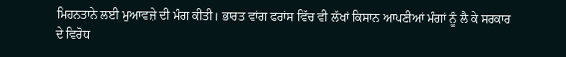ਮਿਹਨਤਾਨੇ ਲਈ ਮੁਆਵਜ਼ੇ ਦੀ ਮੰਗ ਕੀਤੀ। ਭਾਰਤ ਵਾਂਗ ਫਰਾਂਸ ਵਿੱਚ ਵੀ ਲੱਖਾਂ ਕਿਸਾਨ ਆਪਣੀਆਂ ਮੰਗਾਂ ਨੂੰ ਲੈ ਕੇ ਸਰਕਾਰ ਦੇ ਵਿਰੋਧ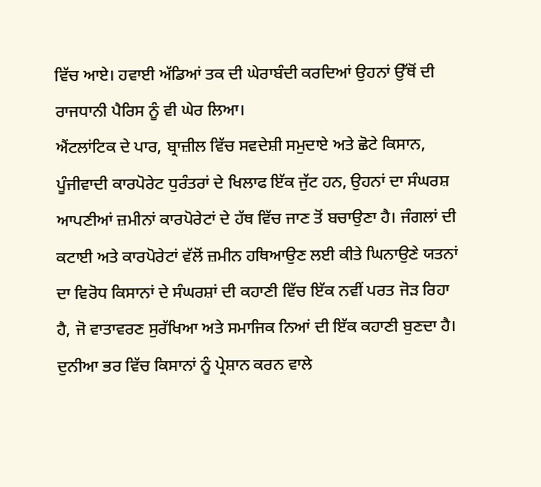ਵਿੱਚ ਆਏ। ਹਵਾਈ ਅੱਡਿਆਂ ਤਕ ਦੀ ਘੇਰਾਬੰਦੀ ਕਰਦਿਆਂ ਉਹਨਾਂ ਉੱਥੋਂ ਦੀ ਰਾਜਧਾਨੀ ਪੈਰਿਸ ਨੂੰ ਵੀ ਘੇਰ ਲਿਆ।
ਐਂਟਲਾਂਟਿਕ ਦੇ ਪਾਰ, ਬ੍ਰਾਜ਼ੀਲ ਵਿੱਚ ਸਵਦੇਸ਼ੀ ਸਮੁਦਾਏ ਅਤੇ ਛੋਟੇ ਕਿਸਾਨ, ਪੂੰਜੀਵਾਦੀ ਕਾਰਪੋਰੇਟ ਧੁਰੰਤਰਾਂ ਦੇ ਖਿਲਾਫ ਇੱਕ ਜੁੱਟ ਹਨ, ਉਹਨਾਂ ਦਾ ਸੰਘਰਸ਼ ਆਪਣੀਆਂ ਜ਼ਮੀਨਾਂ ਕਾਰਪੋਰੇਟਾਂ ਦੇ ਹੱਥ ਵਿੱਚ ਜਾਣ ਤੋਂ ਬਚਾਉਣਾ ਹੈ। ਜੰਗਲਾਂ ਦੀ ਕਟਾਈ ਅਤੇ ਕਾਰਪੋਰੇਟਾਂ ਵੱਲੋਂ ਜ਼ਮੀਨ ਹਥਿਆਉਣ ਲਈ ਕੀਤੇ ਘਿਨਾਉਣੇ ਯਤਨਾਂ ਦਾ ਵਿਰੋਧ ਕਿਸਾਨਾਂ ਦੇ ਸੰਘਰਸ਼ਾਂ ਦੀ ਕਹਾਣੀ ਵਿੱਚ ਇੱਕ ਨਵੀਂ ਪਰਤ ਜੋੜ ਰਿਹਾ ਹੈ, ਜੋ ਵਾਤਾਵਰਣ ਸੁਰੱਖਿਆ ਅਤੇ ਸਮਾਜਿਕ ਨਿਆਂ ਦੀ ਇੱਕ ਕਹਾਣੀ ਬੁਣਦਾ ਹੈ।
ਦੁਨੀਆ ਭਰ ਵਿੱਚ ਕਿਸਾਨਾਂ ਨੂੰ ਪ੍ਰੇਸ਼ਾਨ ਕਰਨ ਵਾਲੇ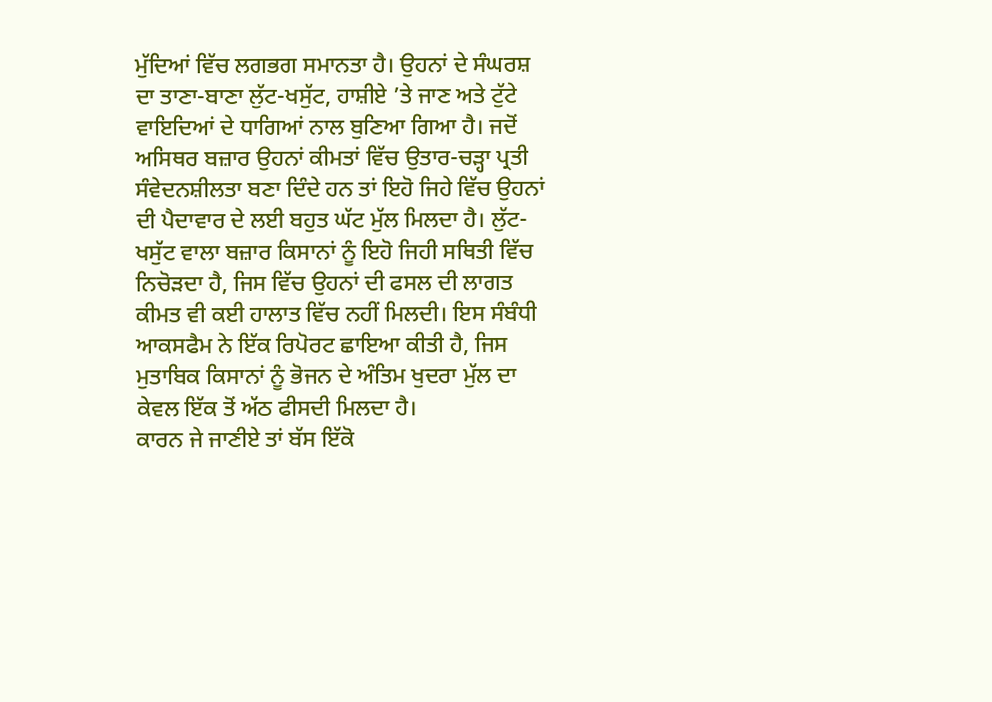ਮੁੱਦਿਆਂ ਵਿੱਚ ਲਗਭਗ ਸਮਾਨਤਾ ਹੈ। ਉਹਨਾਂ ਦੇ ਸੰਘਰਸ਼ ਦਾ ਤਾਣਾ-ਬਾਣਾ ਲੁੱਟ-ਖਸੁੱਟ, ਹਾਸ਼ੀਏ ’ਤੇ ਜਾਣ ਅਤੇ ਟੁੱਟੇ ਵਾਇਦਿਆਂ ਦੇ ਧਾਗਿਆਂ ਨਾਲ ਬੁਣਿਆ ਗਿਆ ਹੈ। ਜਦੋਂ ਅਸਿਥਰ ਬਜ਼ਾਰ ਉਹਨਾਂ ਕੀਮਤਾਂ ਵਿੱਚ ਉਤਾਰ-ਚੜ੍ਹਾ ਪ੍ਰਤੀ ਸੰਵੇਦਨਸ਼ੀਲਤਾ ਬਣਾ ਦਿੰਦੇ ਹਨ ਤਾਂ ਇਹੋ ਜਿਹੇ ਵਿੱਚ ਉਹਨਾਂ ਦੀ ਪੈਦਾਵਾਰ ਦੇ ਲਈ ਬਹੁਤ ਘੱਟ ਮੁੱਲ ਮਿਲਦਾ ਹੈ। ਲੁੱਟ-ਖਸੁੱਟ ਵਾਲਾ ਬਜ਼ਾਰ ਕਿਸਾਨਾਂ ਨੂੰ ਇਹੋ ਜਿਹੀ ਸਥਿਤੀ ਵਿੱਚ ਨਿਚੋੜਦਾ ਹੈ, ਜਿਸ ਵਿੱਚ ਉਹਨਾਂ ਦੀ ਫਸਲ ਦੀ ਲਾਗਤ ਕੀਮਤ ਵੀ ਕਈ ਹਾਲਾਤ ਵਿੱਚ ਨਹੀਂ ਮਿਲਦੀ। ਇਸ ਸੰਬੰਧੀ ਆਕਸਫੈਮ ਨੇ ਇੱਕ ਰਿਪੋਰਟ ਛਾਇਆ ਕੀਤੀ ਹੈ, ਜਿਸ ਮੁਤਾਬਿਕ ਕਿਸਾਨਾਂ ਨੂੰ ਭੋਜਨ ਦੇ ਅੰਤਿਮ ਖੁਦਰਾ ਮੁੱਲ ਦਾ ਕੇਵਲ ਇੱਕ ਤੋਂ ਅੱਠ ਫੀਸਦੀ ਮਿਲਦਾ ਹੈ।
ਕਾਰਨ ਜੇ ਜਾਣੀਏ ਤਾਂ ਬੱਸ ਇੱਕੋ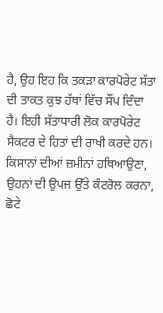ਹੈ, ਉਹ ਇਹ ਕਿ ਤਕੜਾ ਕਾਰਪੋਰੇਟ ਸੱਤਾ ਦੀ ਤਾਕਤ ਕੁਝ ਹੱਥਾਂ ਵਿੱਚ ਸੌਂਪ ਦਿੰਦਾ ਹੈ। ਇਹੀ ਸੱਤਾਧਾਰੀ ਲੋਕ ਕਾਰਪੋਰੇਟ ਸੈਕਟਰ ਦੇ ਹਿਤਾਂ ਦੀ ਰਾਖੀ ਕਰਦੇ ਹਨ। ਕਿਸਾਨਾਂ ਦੀਆਂ ਜ਼ਮੀਨਾਂ ਹਥਿਆਉਣਾ, ਉਹਨਾਂ ਦੀ ਉਪਜ ਉੱਤੇ ਕੰਟਰੋਲ ਕਰਨਾ, ਛੋਟੇ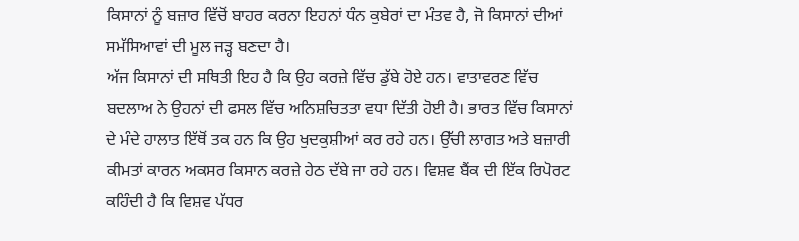ਕਿਸਾਨਾਂ ਨੂੰ ਬਜ਼ਾਰ ਵਿੱਚੋਂ ਬਾਹਰ ਕਰਨਾ ਇਹਨਾਂ ਧੰਨ ਕੁਬੇਰਾਂ ਦਾ ਮੰਤਵ ਹੈ, ਜੋ ਕਿਸਾਨਾਂ ਦੀਆਂ ਸਮੱਸਿਆਵਾਂ ਦੀ ਮੂਲ ਜੜ੍ਹ ਬਣਦਾ ਹੈ।
ਅੱਜ ਕਿਸਾਨਾਂ ਦੀ ਸਥਿਤੀ ਇਹ ਹੈ ਕਿ ਉਹ ਕਰਜ਼ੇ ਵਿੱਚ ਡੁੱਬੇ ਹੋਏ ਹਨ। ਵਾਤਾਵਰਣ ਵਿੱਚ ਬਦਲਾਅ ਨੇ ਉਹਨਾਂ ਦੀ ਫਸਲ ਵਿੱਚ ਅਨਿਸ਼ਚਿਤਤਾ ਵਧਾ ਦਿੱਤੀ ਹੋਈ ਹੈ। ਭਾਰਤ ਵਿੱਚ ਕਿਸਾਨਾਂ ਦੇ ਮੰਦੇ ਹਾਲਾਤ ਇੱਥੋਂ ਤਕ ਹਨ ਕਿ ਉਹ ਖੁਦਕੁਸ਼ੀਆਂ ਕਰ ਰਹੇ ਹਨ। ਉੱਚੀ ਲਾਗਤ ਅਤੇ ਬਜ਼ਾਰੀ ਕੀਮਤਾਂ ਕਾਰਨ ਅਕਸਰ ਕਿਸਾਨ ਕਰਜ਼ੇ ਹੇਠ ਦੱਬੇ ਜਾ ਰਹੇ ਹਨ। ਵਿਸ਼ਵ ਬੈਂਕ ਦੀ ਇੱਕ ਰਿਪੋਰਟ ਕਹਿੰਦੀ ਹੈ ਕਿ ਵਿਸ਼ਵ ਪੱਧਰ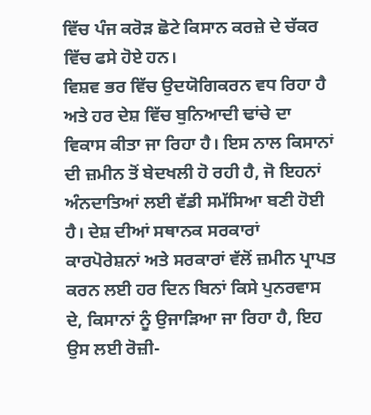ਵਿੱਚ ਪੰਜ ਕਰੋੜ ਛੋਟੇ ਕਿਸਾਨ ਕਰਜ਼ੇ ਦੇ ਚੱਕਰ ਵਿੱਚ ਫਸੇ ਹੋਏ ਹਨ।
ਵਿਸ਼ਵ ਭਰ ਵਿੱਚ ਉਦਯੋਗਿਕਰਨ ਵਧ ਰਿਹਾ ਹੈ ਅਤੇ ਹਰ ਦੇਸ਼ ਵਿੱਚ ਬੁਨਿਆਦੀ ਢਾਂਚੇ ਦਾ ਵਿਕਾਸ ਕੀਤਾ ਜਾ ਰਿਹਾ ਹੈ। ਇਸ ਨਾਲ ਕਿਸਾਨਾਂ ਦੀ ਜ਼ਮੀਨ ਤੋਂ ਬੇਦਖਲੀ ਹੋ ਰਹੀ ਹੈ, ਜੋ ਇਹਨਾਂ ਅੰਨਦਾਤਿਆਂ ਲਈ ਵੱਡੀ ਸਮੱਸਿਆ ਬਣੀ ਹੋਈ ਹੈ। ਦੇਸ਼ ਦੀਆਂ ਸਥਾਨਕ ਸਰਕਾਰਾਂ ਕਾਰਪੋਰੇਸ਼ਨਾਂ ਅਤੇ ਸਰਕਾਰਾਂ ਵੱਲੋਂ ਜ਼ਮੀਨ ਪ੍ਰਾਪਤ ਕਰਨ ਲਈ ਹਰ ਦਿਨ ਬਿਨਾਂ ਕਿਸੇ ਪੁਨਰਵਾਸ ਦੇ, ਕਿਸਾਨਾਂ ਨੂੰ ਉਜਾੜਿਆ ਜਾ ਰਿਹਾ ਹੈ, ਇਹ ਉਸ ਲਈ ਰੋਜ਼ੀ-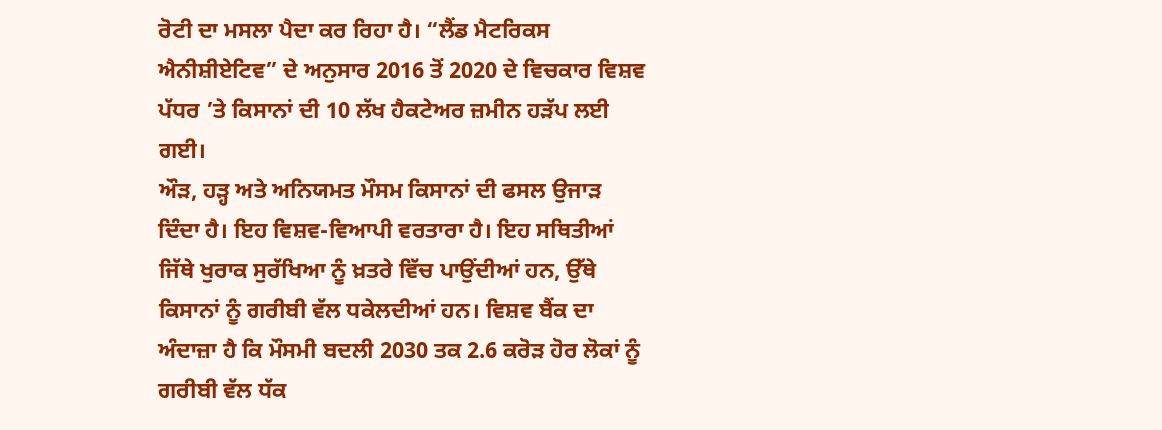ਰੋਟੀ ਦਾ ਮਸਲਾ ਪੈਦਾ ਕਰ ਰਿਹਾ ਹੈ। “ਲੈਂਡ ਮੈਟਰਿਕਸ ਐਨੀਸ਼ੀਏਟਿਵ” ਦੇ ਅਨੁਸਾਰ 2016 ਤੋਂ 2020 ਦੇ ਵਿਚਕਾਰ ਵਿਸ਼ਵ ਪੱਧਰ ’ਤੇ ਕਿਸਾਨਾਂ ਦੀ 10 ਲੱਖ ਹੈਕਟੇਅਰ ਜ਼ਮੀਨ ਹੜੱਪ ਲਈ ਗਈ।
ਔੜ, ਹੜ੍ਹ ਅਤੇ ਅਨਿਯਮਤ ਮੌਸਮ ਕਿਸਾਨਾਂ ਦੀ ਫਸਲ ਉਜਾੜ ਦਿੰਦਾ ਹੈ। ਇਹ ਵਿਸ਼ਵ-ਵਿਆਪੀ ਵਰਤਾਰਾ ਹੈ। ਇਹ ਸਥਿਤੀਆਂ ਜਿੱਥੇ ਖੁਰਾਕ ਸੁਰੱਖਿਆ ਨੂੰ ਖ਼ਤਰੇ ਵਿੱਚ ਪਾਉਂਦੀਆਂ ਹਨ, ਉੱਥੇ ਕਿਸਾਨਾਂ ਨੂੰ ਗਰੀਬੀ ਵੱਲ ਧਕੇਲਦੀਆਂ ਹਨ। ਵਿਸ਼ਵ ਬੈਂਕ ਦਾ ਅੰਦਾਜ਼ਾ ਹੈ ਕਿ ਮੌਸਮੀ ਬਦਲੀ 2030 ਤਕ 2.6 ਕਰੋੜ ਹੋਰ ਲੋਕਾਂ ਨੂੰ ਗਰੀਬੀ ਵੱਲ ਧੱਕ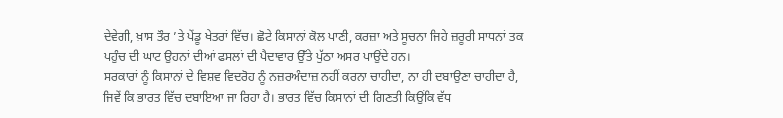ਦੇਵੇਗੀ, ਖ਼ਾਸ ਤੌਰ ’ਤੇ ਪੇਂਡੂ ਖੇਤਰਾਂ ਵਿੱਚ। ਛੋਟੇ ਕਿਸਾਨਾਂ ਕੋਲ ਪਾਣੀ, ਕਰਜ਼ਾ ਅਤੇ ਸੂਚਨਾ ਜਿਹੇ ਜ਼ਰੂਰੀ ਸਾਧਨਾਂ ਤਕ ਪਹੁੰਚ ਦੀ ਘਾਟ ਉਹਨਾਂ ਦੀਆਂ ਫਸਲਾਂ ਦੀ ਪੈਦਾਵਾਰ ਉੱਤੇ ਪੁੱਠਾ ਅਸਰ ਪਾਉਂਦੇ ਹਨ।
ਸਰਕਾਰਾਂ ਨੂੰ ਕਿਸਾਨਾਂ ਦੇ ਵਿਸ਼ਵ ਵਿਦਰੋਹ ਨੂੰ ਨਜ਼ਰਅੰਦਾਜ਼ ਨਹੀਂ ਕਰਨਾ ਚਾਹੀਦਾ, ਨਾ ਹੀ ਦਬਾਉਣਾ ਚਾਹੀਦਾ ਹੈ, ਜਿਵੇਂ ਕਿ ਭਾਰਤ ਵਿੱਚ ਦਬਾਇਆ ਜਾ ਰਿਹਾ ਹੈ। ਭਾਰਤ ਵਿੱਚ ਕਿਸਾਨਾਂ ਦੀ ਗਿਣਤੀ ਕਿਉਂਕਿ ਵੱਧ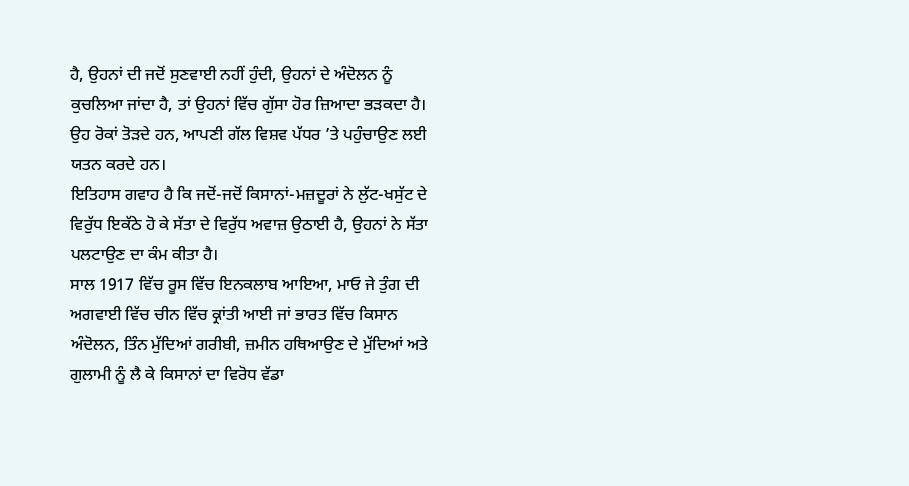ਹੈ, ਉਹਨਾਂ ਦੀ ਜਦੋਂ ਸੁਣਵਾਈ ਨਹੀਂ ਹੁੰਦੀ, ਉਹਨਾਂ ਦੇ ਅੰਦੋਲਨ ਨੂੰ ਕੁਚਲਿਆ ਜਾਂਦਾ ਹੈ, ਤਾਂ ਉਹਨਾਂ ਵਿੱਚ ਗੁੱਸਾ ਹੋਰ ਜ਼ਿਆਦਾ ਭੜਕਦਾ ਹੈ। ਉਹ ਰੋਕਾਂ ਤੋੜਦੇ ਹਨ, ਆਪਣੀ ਗੱਲ ਵਿਸ਼ਵ ਪੱਧਰ ’ਤੇ ਪਹੁੰਚਾਉਣ ਲਈ ਯਤਨ ਕਰਦੇ ਹਨ।
ਇਤਿਹਾਸ ਗਵਾਹ ਹੈ ਕਿ ਜਦੋਂ-ਜਦੋਂ ਕਿਸਾਨਾਂ-ਮਜ਼ਦੂਰਾਂ ਨੇ ਲੁੱਟ-ਖਸੁੱਟ ਦੇ ਵਿਰੁੱਧ ਇਕੱਠੇ ਹੋ ਕੇ ਸੱਤਾ ਦੇ ਵਿਰੁੱਧ ਅਵਾਜ਼ ਉਠਾਈ ਹੈ, ਉਹਨਾਂ ਨੇ ਸੱਤਾ ਪਲਟਾਉਣ ਦਾ ਕੰਮ ਕੀਤਾ ਹੈ।
ਸਾਲ 1917 ਵਿੱਚ ਰੂਸ ਵਿੱਚ ਇਨਕਲਾਬ ਆਇਆ, ਮਾਓ ਜੇ ਤੁੰਗ ਦੀ ਅਗਵਾਈ ਵਿੱਚ ਚੀਨ ਵਿੱਚ ਕ੍ਰਾਂਤੀ ਆਈ ਜਾਂ ਭਾਰਤ ਵਿੱਚ ਕਿਸਾਨ ਅੰਦੋਲਨ, ਤਿੰਨ ਮੁੱਦਿਆਂ ਗਰੀਬੀ, ਜ਼ਮੀਨ ਹਥਿਆਉਣ ਦੇ ਮੁੱਦਿਆਂ ਅਤੇ ਗੁਲਾਮੀ ਨੂੰ ਲੈ ਕੇ ਕਿਸਾਨਾਂ ਦਾ ਵਿਰੋਧ ਵੱਡਾ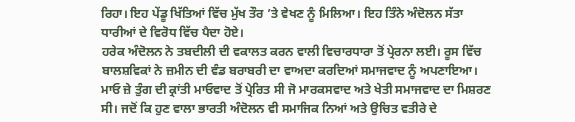ਰਿਹਾ। ਇਹ ਪੇਂਡੂ ਖਿੱਤਿਆਂ ਵਿੱਚ ਮੁੱਖ ਤੌਰ ’ਤੇ ਵੇਖਣ ਨੂੰ ਮਿਲਿਆ। ਇਹ ਤਿੰਨੇ ਅੰਦੋਲਨ ਸੱਤਾ ਧਾਰੀਆਂ ਦੇ ਵਿਰੋਧ ਵਿੱਚ ਪੈਦਾ ਹੋਏ।
ਹਰੇਕ ਅੰਦੋਲਨ ਨੇ ਤਬਦੀਲੀ ਦੀ ਵਕਾਲਤ ਕਰਨ ਵਾਲੀ ਵਿਚਾਰਧਾਰਾ ਤੋਂ ਪ੍ਰੇਰਨਾ ਲਈ। ਰੂਸ ਵਿੱਚ ਬਾਲਸ਼ਵਿਕਾਂ ਨੇ ਜ਼ਮੀਨ ਦੀ ਵੰਡ ਬਰਾਬਰੀ ਦਾ ਵਾਅਦਾ ਕਰਦਿਆਂ ਸਮਾਜਵਾਦ ਨੂੰ ਅਪਣਾਇਆ। ਮਾਓ ਜ਼ੇ ਤੁੰਗ ਦੀ ਕ੍ਰਾਂਤੀ ਮਾਓਵਾਦ ਤੋਂ ਪ੍ਰੇਰਿਤ ਸੀ ਜੋ ਮਾਰਕਸਵਾਦ ਅਤੇ ਖੇਤੀ ਸਮਾਜਵਾਦ ਦਾ ਮਿਸ਼ਰਣ ਸੀ। ਜਦੋਂ ਕਿ ਹੁਣ ਵਾਲਾ ਭਾਰਤੀ ਅੰਦੋਲਨ ਵੀ ਸਮਾਜਿਕ ਨਿਆਂ ਅਤੇ ਉਚਿਤ ਵਤੀਰੇ ਦੇ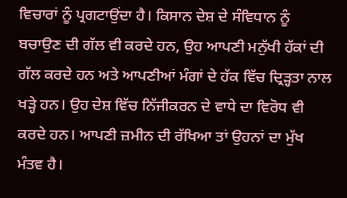ਵਿਚਾਰਾਂ ਨੂੰ ਪ੍ਰਗਟਾਉਂਦਾ ਹੈ। ਕਿਸਾਨ ਦੇਸ਼ ਦੇ ਸੰਵਿਧਾਨ ਨੂੰ ਬਚਾਉਣ ਦੀ ਗੱਲ ਵੀ ਕਰਦੇ ਹਨ, ਉਹ ਆਪਣੀ ਮਨੁੱਖੀ ਹੱਕਾਂ ਦੀ ਗੱਲ ਕਰਦੇ ਹਨ ਅਤੇ ਆਪਣੀਆਂ ਮੰਗਾਂ ਦੇ ਹੱਕ ਵਿੱਚ ਦ੍ਰਿੜ੍ਹਤਾ ਨਾਲ ਖੜ੍ਹੇ ਹਨ। ਉਹ ਦੇਸ਼ ਵਿੱਚ ਨਿੱਜੀਕਰਨ ਦੇ ਵਾਧੇ ਦਾ ਵਿਰੋਧ ਵੀ ਕਰਦੇ ਹਨ। ਆਪਣੀ ਜ਼ਮੀਨ ਦੀ ਰੱਖਿਆ ਤਾਂ ਉਹਨਾਂ ਦਾ ਮੁੱਖ ਮੰਤਵ ਹੈ।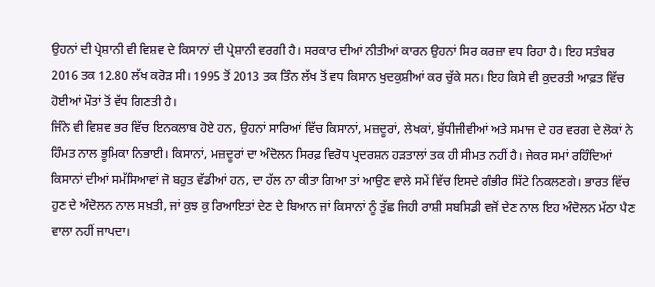ਉਹਨਾਂ ਦੀ ਪ੍ਰੇਸ਼ਾਨੀ ਵੀ ਵਿਸ਼ਵ ਦੇ ਕਿਸਾਨਾਂ ਦੀ ਪ੍ਰੇਸ਼ਾਨੀ ਵਰਗੀ ਹੈ। ਸਰਕਾਰ ਦੀਆਂ ਨੀਤੀਆਂ ਕਾਰਨ ਉਹਨਾਂ ਸਿਰ ਕਰਜ਼ਾ ਵਧ ਰਿਹਾ ਹੈ। ਇਹ ਸਤੰਬਰ 2016 ਤਕ 12.80 ਲੱਖ ਕਰੋੜ ਸੀ। 1995 ਤੋਂ 2013 ਤਕ ਤਿੰਨ ਲੱਖ ਤੋਂ ਵਧ ਕਿਸਾਨ ਖੁਦਕੁਸ਼ੀਆਂ ਕਰ ਚੁੱਕੇ ਸਨ। ਇਹ ਕਿਸੇ ਵੀ ਕੁਦਰਤੀ ਆਫ਼ਤ ਵਿੱਚ ਹੋਈਆਂ ਮੌਤਾਂ ਤੋਂ ਵੱਧ ਗਿਣਤੀ ਹੈ।
ਜਿੰਨੇ ਵੀ ਵਿਸ਼ਵ ਭਰ ਵਿੱਚ ਇਨਕਲਾਬ ਹੋਏ ਹਨ, ਉਹਨਾਂ ਸਾਰਿਆਂ ਵਿੱਚ ਕਿਸਾਨਾਂ, ਮਜ਼ਦੂਰਾਂ, ਲੇਖਕਾਂ, ਬੁੱਧੀਜੀਵੀਆਂ ਅਤੇ ਸਮਾਜ ਦੇ ਹਰ ਵਰਗ ਦੇ ਲੋਕਾਂ ਨੇ ਹਿੰਮਤ ਨਾਲ ਭੂਮਿਕਾ ਨਿਭਾਈ। ਕਿਸਾਨਾਂ, ਮਜ਼ਦੂਰਾਂ ਦਾ ਅੰਦੋਲਨ ਸਿਰਫ਼ ਵਿਰੋਧ ਪ੍ਰਦਰਸ਼ਨ ਹੜਤਾਲਾਂ ਤਕ ਹੀ ਸੀਮਤ ਨਹੀਂ ਹੈ। ਜੇਕਰ ਸਮਾਂ ਰਹਿੰਦਿਆਂ ਕਿਸਾਨਾਂ ਦੀਆਂ ਸਮੱਸਿਆਵਾਂ ਜੋ ਬਹੁਤ ਵੱਡੀਆਂ ਹਨ, ਦਾ ਹੱਲ ਨਾ ਕੀਤਾ ਗਿਆ ਤਾਂ ਆਉਣ ਵਾਲੇ ਸਮੇਂ ਵਿੱਚ ਇਸਦੇ ਗੰਭੀਰ ਸਿੱਟੇ ਨਿਕਲਣਗੇ। ਭਾਰਤ ਵਿੱਚ ਹੁਣ ਦੇ ਅੰਦੋਲਨ ਨਾਲ ਸਖ਼ਤੀ, ਜਾਂ ਕੁਝ ਕੁ ਰਿਆਇਤਾਂ ਦੇਣ ਦੇ ਬਿਆਨ ਜਾਂ ਕਿਸਾਨਾਂ ਨੂੰ ਤੁੱਛ ਜਿਹੀ ਰਾਸ਼ੀ ਸਬਸਿਡੀ ਵਜੋਂ ਦੇਣ ਨਾਲ ਇਹ ਅੰਦੋਲਨ ਮੱਠਾ ਪੈਣ ਵਾਲਾ ਨਹੀਂ ਜਾਪਦਾ।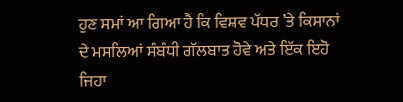ਹੁਣ ਸਮਾਂ ਆ ਗਿਆ ਹੈ ਕਿ ਵਿਸ਼ਵ ਪੱਧਰ ’ਤੇ ਕਿਸਾਨਾਂ ਦੇ ਮਸਲਿਆਂ ਸੰਬੰਧੀ ਗੱਲਬਾਤ ਹੋਵੇ ਅਤੇ ਇੱਕ ਇਹੋ ਜਿਹਾ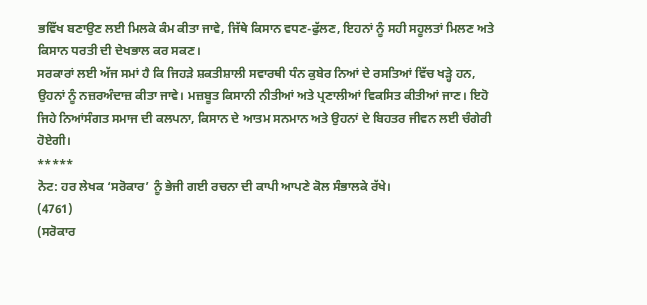ਭਵਿੱਖ ਬਣਾਉਣ ਲਈ ਮਿਲਕੇ ਕੰਮ ਕੀਤਾ ਜਾਵੇ, ਜਿੱਥੇ ਕਿਸਾਨ ਵਧਣ-ਫੁੱਲਣ, ਇਹਨਾਂ ਨੂੰ ਸਹੀ ਸਹੂਲਤਾਂ ਮਿਲਣ ਅਤੇ ਕਿਸਾਨ ਧਰਤੀ ਦੀ ਦੇਖਭਾਲ ਕਰ ਸਕਣ।
ਸਰਕਾਰਾਂ ਲਈ ਅੱਜ ਸਮਾਂ ਹੈ ਕਿ ਜਿਹੜੇ ਸ਼ਕਤੀਸ਼ਾਲੀ ਸਵਾਰਥੀ ਧੰਨ ਕੁਬੇਰ ਨਿਆਂ ਦੇ ਰਸਤਿਆਂ ਵਿੱਚ ਖੜ੍ਹੇ ਹਨ, ਉਹਨਾਂ ਨੂੰ ਨਜ਼ਰਅੰਦਾਜ਼ ਕੀਤਾ ਜਾਵੇ। ਮਜ਼ਬੂਤ ਕਿਸਾਨੀ ਨੀਤੀਆਂ ਅਤੇ ਪ੍ਰਣਾਲੀਆਂ ਵਿਕਸਿਤ ਕੀਤੀਆਂ ਜਾਣ। ਇਹੋ ਜਿਹੇ ਨਿਆਂਸੰਗਤ ਸਮਾਜ ਦੀ ਕਲਪਨਾ, ਕਿਸਾਨ ਦੇ ਆਤਮ ਸਨਮਾਨ ਅਤੇ ਉਹਨਾਂ ਦੇ ਬਿਹਤਰ ਜੀਵਨ ਲਈ ਚੰਗੇਰੀ ਹੋਏਗੀ।
*****
ਨੋਟ: ਹਰ ਲੇਖਕ ‘ਸਰੋਕਾਰ’ ਨੂੰ ਭੇਜੀ ਗਈ ਰਚਨਾ ਦੀ ਕਾਪੀ ਆਪਣੇ ਕੋਲ ਸੰਭਾਲਕੇ ਰੱਖੇ।
(4761)
(ਸਰੋਕਾਰ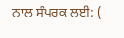ਨਾਲ ਸੰਪਰਕ ਲਈ: (